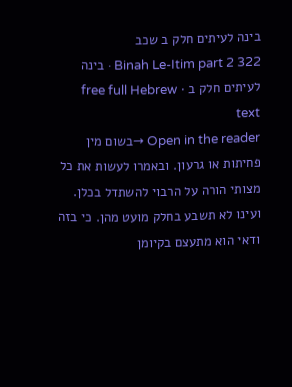בינה לעיתים חלק ב שכב
Binah Le-Itim part 2 322 · בינה לעיתים חלק ב · free full Hebrew text
Open in the reader →בשום מין פחיתות או גרעון. ובאמרו לעשות את כל מצותי הורה על הרבוי להשתדל בכלן. ועינו לא תשבע בחלק מועט מהן. כי בזה ודאי הוא מתעצם בקיומן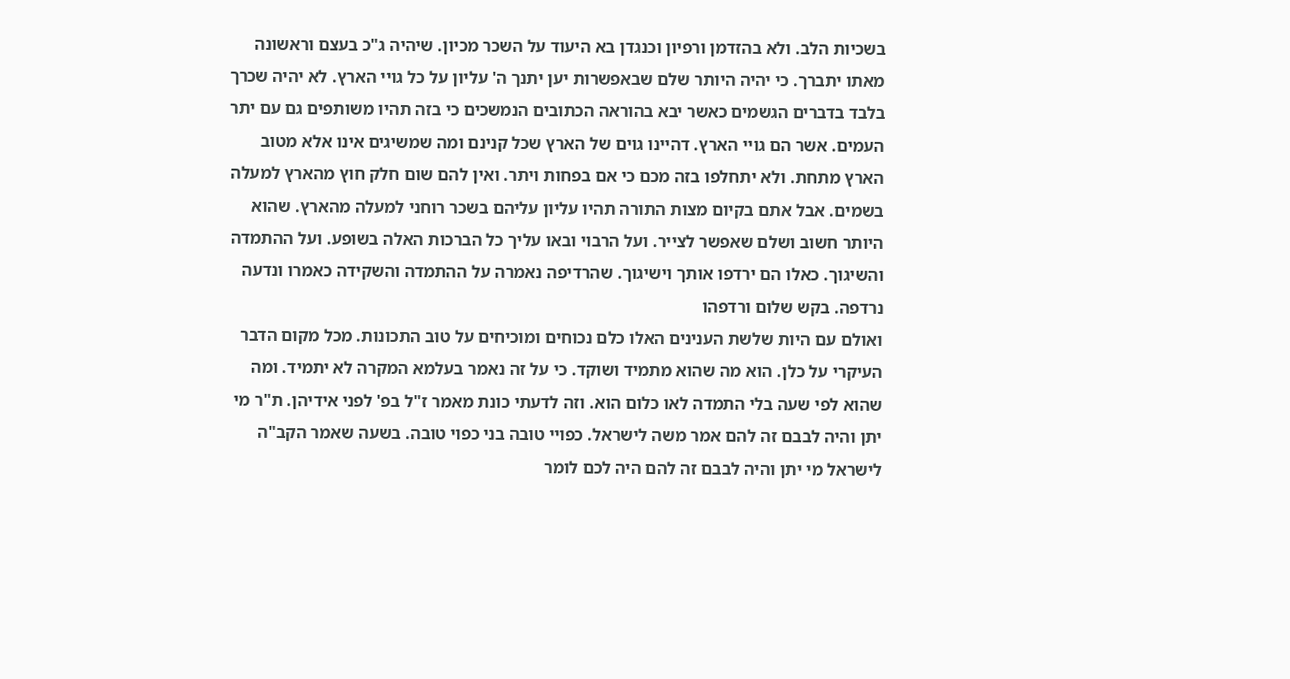בשכיות הלב. ולא בהזדמן ורפיון וכנגדן בא היעוד על השכר מכיון. שיהיה ג"כ בעצם וראשונה מאתו יתברך. כי יהיה היותר שלם שבאפשרות יען יתנך ה' עליון על כל גויי הארץ. לא יהיה שכרך בלבד בדברים הגשמים כאשר יבא בהוראה הכתובים הנמשכים כי בזה תהיו משותפים גם עם יתר העמים. אשר הם גויי הארץ. דהיינו גוים של הארץ שכל קנינם ומה שמשיגים אינו אלא מטוב הארץ מתחת. ולא יתחלפו בזה מכם כי אם בפחות ויתר. ואין להם שום חלק חוץ מהארץ למעלה בשמים. אבל אתם בקיום מצות התורה תהיו עליון עליהם בשכר רוחני למעלה מהארץ. שהוא היותר חשוב ושלם שאפשר לצייר. ועל הרבוי ובאו עליך כל הברכות האלה בשופע. ועל ההתמדה והשיגוך. כאלו הם ירדפו אותך וישיגוך. שהרדיפה נאמרה על ההתמדה והשקידה כאמרו ונדעה נרדפה. בקש שלום ורדפהו
ואולם עם היות שלשת הענינים האלו כלם נכוחים ומוכיחים על טוב התכונות. מכל מקום הדבר העיקרי על כלן. הוא מה שהוא מתמיד ושוקד. כי על זה נאמר בעלמא המקרה לא יתמיד. ומה שהוא לפי שעה בלי התמדה לאו כלום הוא. וזה לדעתי כונת מאמר ז"ל בפ' לפני אידיהן. ת"ר מי יתן והיה לבבם זה להם אמר משה לישראל. כפויי טובה בני כפוי טובה. בשעה שאמר הקב"ה לישראל מי יתן והיה לבבם זה להם היה לכם לומר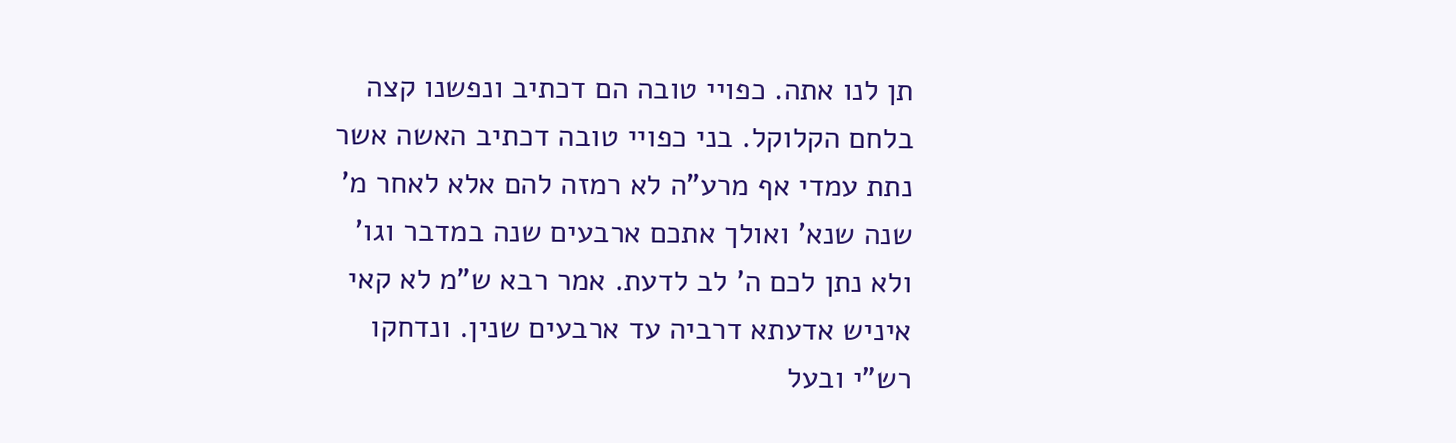תן לנו אתה. כפויי טובה הם דכתיב ונפשנו קצה בלחם הקלוקל. בני כפויי טובה דכתיב האשה אשר נתת עמדי אף מרע"ה לא רמזה להם אלא לאחר מ' שנה שנא' ואולך אתכם ארבעים שנה במדבר וגו' ולא נתן לכם ה' לב לדעת. אמר רבא ש"מ לא קאי איניש אדעתא דרביה עד ארבעים שנין. ונדחקו רש"י ובעל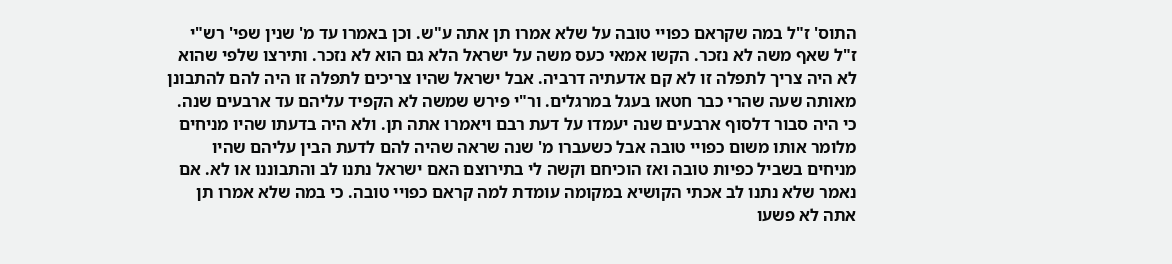התוס' ז"ל במה שקראם כפויי טובה על שלא אמרו תן אתה ע"ש. וכן באמרו עד מ' שנין שפי' רש"י ז"ל שאף משה לא נזכר. הקשו אמאי כעס משה על ישראל הלא גם הוא לא נזכר. ותירצו שלפי שהוא לא היה צריך לתפלה זו לא קם אדעתיה דרביה. אבל ישראל שהיו צריכים לתפלה זו היה להם להתבונן מאותה שעה שהרי כבר חטאו בעגל במרגלים. ור"י פירש שמשה לא הקפיד עליהם עד ארבעים שנה. כי היה סבור דלסוף ארבעים שנה יעמדו על דעת רבם ויאמרו אתה תן. ולא היה בדעתו שהיו מניחים מלומר אותו משום כפויי טובה אבל כשעברו מ' שנה שראה שהיה להם לדעת הבין עליהם שהיו מניחים בשביל כפיות טובה ואז הוכיחם וקשה לי בתירוצם האם ישראל נתנו לב והתבוננו או לא. אם נאמר שלא נתנו לב אכתי הקושיא במקומה עומדת למה קראם כפויי טובה. כי במה שלא אמרו תן אתה לא פשעו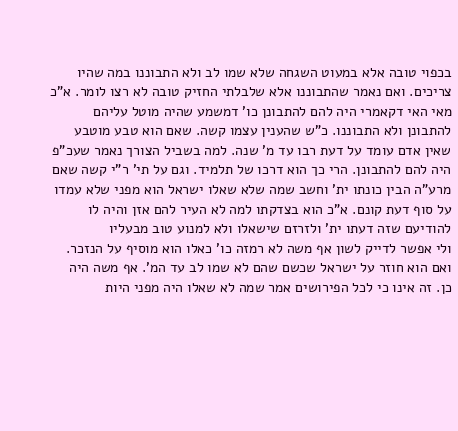בכפוי טובה אלא במעוט השגחה שלא שמו לב ולא התבוננו במה שהיו צריכים. ואם נאמר שהתבוננו אלא שלבלתי החזיק טובה לא רצו לומר. א"כ מאי האי דקאמרי היה להם להתבונן כו' דמשמע שהיה מוטל עליהם להתבונן ולא התבוננו. כ"ש שהענין עצמו קשה. שאם הוא טבע מוטבע שאין אדם עומד על דעת רבו עד מ' שנה. למה בשביל הצורך נאמר שעכ"פ היה להם להתבונן. הרי כך הוא דרכו של תלמיד. וגם על תי' ר"י קשה שאם מרע"ה הבין כונתו ית' וחשב שמה שלא שאלו ישראל הוא מפני שלא עמדו על סוף דעת קונם. א"כ הוא בצדקתו למה לא העיר להם אזן והיה לו להודיעם שזה דעתו ית' ולזרזם שישאלו ולא למנוע טוב מבעליו
ולי אפשר לדייק לשון אף משה לא רמזה כו' כאלו הוא מוסיף על הנזכר. ואם הוא חוזר על ישראל שכשם שהם לא שמו לב עד המ'. אף משה היה כן. זה אינו כי לכל הפירושים אמר שמה לא שאלו היה מפני היות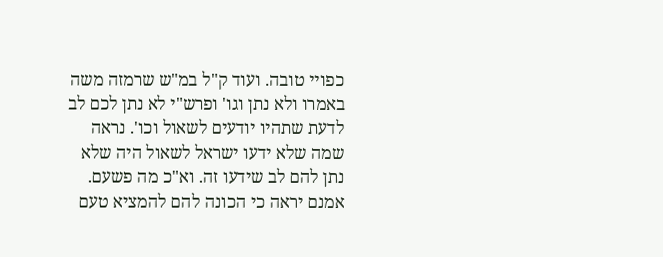כפויי טובה. ועוד ק"ל במ"ש שרמזה משה באמרו ולא נתן וגו' ופרש"י לא נתן לכם לב לדעת שתהיו יודעים לשאול וכו'. נראה שמה שלא ידעו ישראל לשאול היה שלא נתן להם לב שידעו זה. וא"כ מה פשעם. אמנם יראה כי הכונה להם להמציא טעם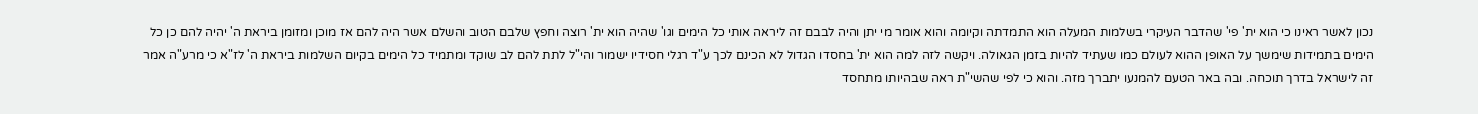נכון לאשר ראינו כי הוא ית' פי' שהדבר העיקרי בשלמות המעלה הוא התמדתה וקיומה והוא אומר מי יתן והיה לבבם זה ליראה אותי כל הימים וגו' שהיה הוא ית' רוצה וחפץ שלבם הטוב והשלם אשר היה להם אז מוכן ומזומן ביראת ה' יהיה להם כן כל הימים בתמידות שימשך על האופן ההוא לעולם כמו שעתיד להיות בזמן הגאולה. ויקשה לזה למה הוא ית' בחסדו הגדול לא הכינם לכך ע"ד רגלי חסידיו ישמור והי"ל לתת להם לב שוקד ומתמיד כל הימים בקיום השלמות ביראת ה' לז"א כי מרע"ה אמר זה לישראל בדרך תוכחה. ובה באר הטעם להמנעו יתברך מזה. והוא כי לפי שהשי"ת ראה שבהיותו מתחסד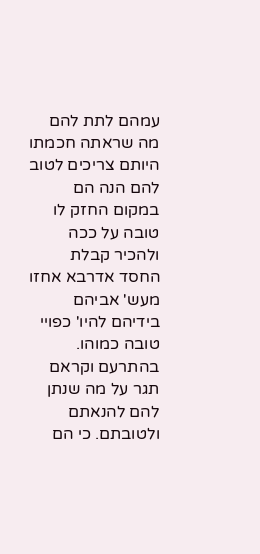עמהם לתת להם מה שראתה חכמתו היותם צריכים לטוב להם הנה הם במקום החזק לו טובה על ככה ולהכיר קבלת החסד אדרבא אחזו מעש' אביהם בידיהם להיו' כפויי טובה כמוהו. בהתרעם וקראם תגר על מה שנתן להם להנאתם ולטובתם. כי הם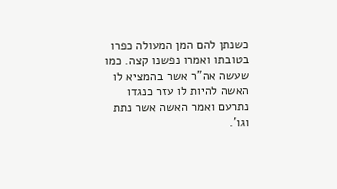כשנתן להם המן המעולה כפרו בטובתו ואמרו נפשנו קצה. כמו שעשה אה"ר אשר בהמציא לו האשה להיות לו עזר כנגדו נתרעם ואמר האשה אשר נתת וגו'.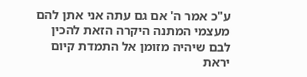ע"כ אמר ה' אם גם עתה אני אתן להם מעצמי המתנה היקרה הזאת להכין לבם שיהיה מזומן אל התמדת קיום יראת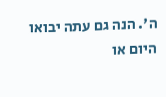ה'. הנה גם עתה יבואו היום או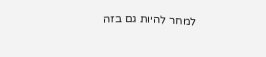למחר להיות גם בזה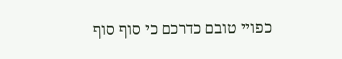כפויי טובם כדרכם כי סוף סוף